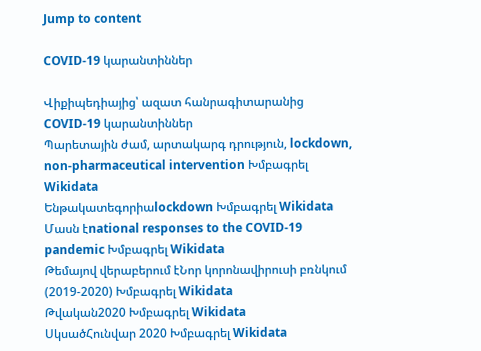Jump to content

COVID-19 կարանտիններ

Վիքիպեդիայից՝ ազատ հանրագիտարանից
COVID-19 կարանտիններ
Պարետային ժամ, արտակարգ դրություն, lockdown, non-pharmaceutical intervention Խմբագրել Wikidata
Ենթակատեգորիաlockdown Խմբագրել Wikidata
Մասն էnational responses to the COVID-19 pandemic Խմբագրել Wikidata
Թեմայով վերաբերում էՆոր կորոնավիրուսի բռնկում (2019-2020) Խմբագրել Wikidata
Թվական2020 Խմբագրել Wikidata
ՍկսածՀունվար 2020 Խմբագրել Wikidata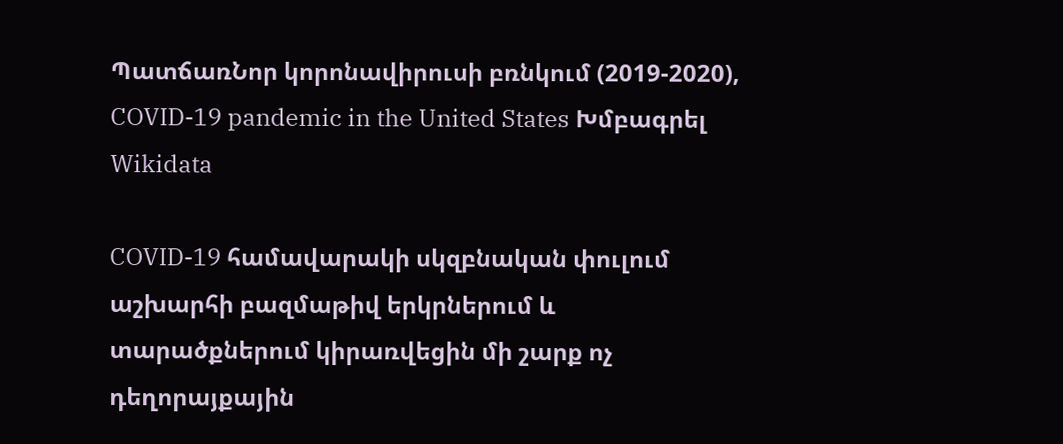ՊատճառՆոր կորոնավիրուսի բռնկում (2019-2020), COVID-19 pandemic in the United States Խմբագրել Wikidata

COVID-19 համավարակի սկզբնական փուլում աշխարհի բազմաթիվ երկրներում և տարածքներում կիրառվեցին մի շարք ոչ դեղորայքային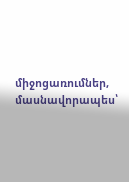միջոցառումներ, մասնավորապես՝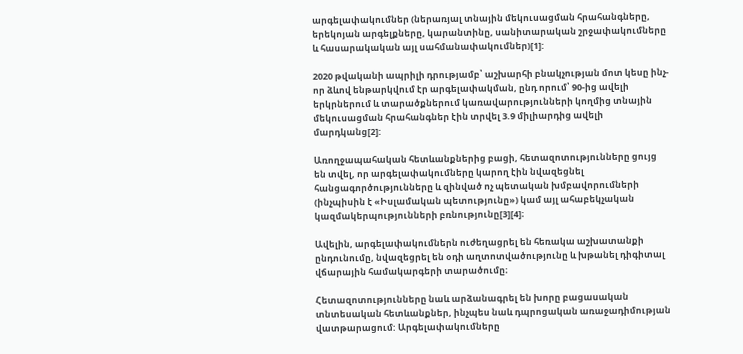արգելափակումներ (ներառյալ տնային մեկուսացման հրահանգները, երեկոյան արգելքները, կարանտինը, սանիտարական շրջափակումները և հասարակական այլ սահմանափակումներ)[1]:

2020 թվականի ապրիլի դրությամբ՝ աշխարհի բնակչության մոտ կեսը ինչ-որ ձևով ենթարկվում էր արգելափակման, ընդ որում՝ 90-ից ավելի երկրներում և տարածքներում կառավարությունների կողմից տնային մեկուսացման հրահանգներ էին տրվել 3.9 միլիարդից ավելի մարդկանց[2]:

Առողջապահական հետևանքներից բացի, հետազոտությունները ցույց են տվել, որ արգելափակումները կարող էին նվազեցնել հանցագործությունները և զինված ոչ պետական խմբավորումների (ինչպիսին է «Իսլամական պետությունը») կամ այլ ահաբեկչական կազմակերպությունների բռնությունը[3][4]։

Ավելին, արգելափակումներն ուժեղացրել են հեռակա աշխատանքի ընդունումը, նվազեցրել են օդի աղտոտվածությունը և խթանել դիգիտալ վճարային համակարգերի տարածումը։

Հետազոտությունները նաև արձանագրել են խորը բացասական տնտեսական հետևանքներ, ինչպես նաև դպրոցական առաջադիմության վատթարացում: Արգելափակումները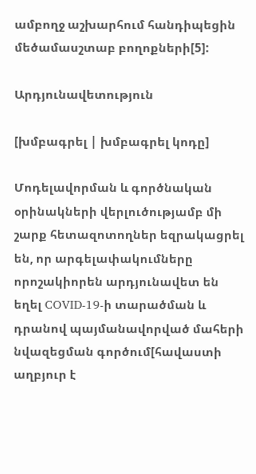ամբողջ աշխարհում հանդիպեցին մեծամասշտաբ բողոքների[5]:

Արդյունավետություն

[խմբագրել | խմբագրել կոդը]

Մոդելավորման և գործնական օրինակների վերլուծությամբ մի շարք հետազոտողներ եզրակացրել են, որ արգելափակումները որոշակիորեն արդյունավետ են եղել COVID-19-ի տարածման և դրանով պայմանավորված մահերի նվազեցման գործում[հավաստի աղբյուր է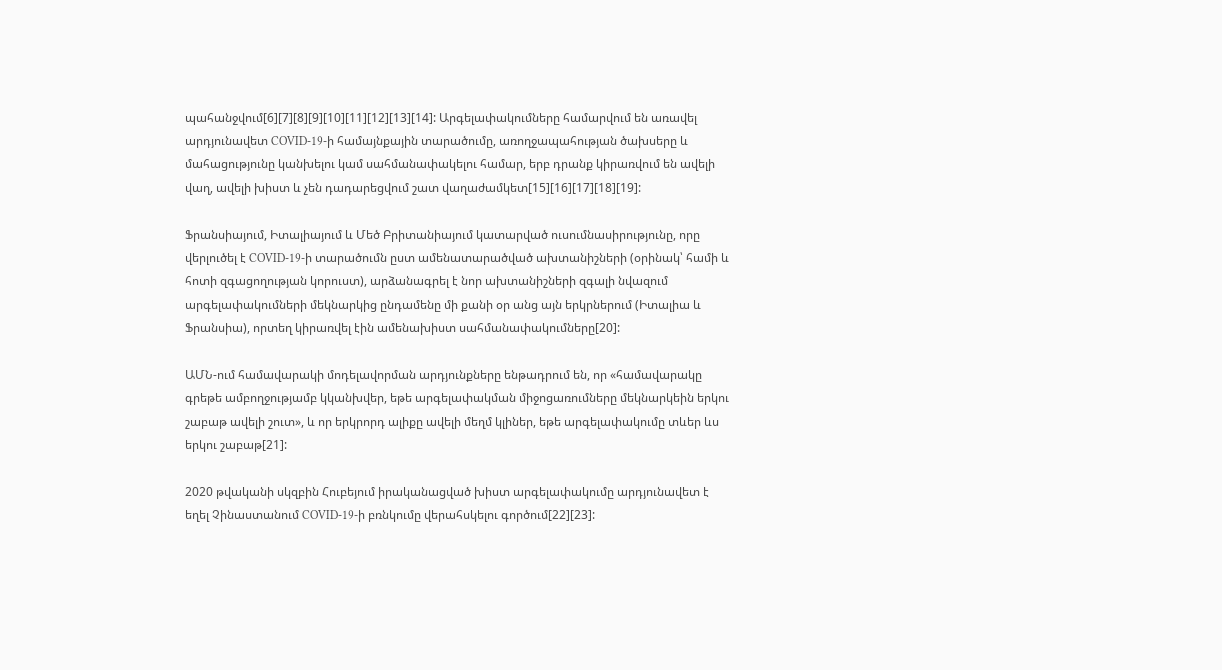պահանջվում[6][7][8][9][10][11][12][13][14]: Արգելափակումները համարվում են առավել արդյունավետ COVID-19-ի համայնքային տարածումը, առողջապահության ծախսերը և մահացությունը կանխելու կամ սահմանափակելու համար, երբ դրանք կիրառվում են ավելի վաղ, ավելի խիստ և չեն դադարեցվում շատ վաղաժամկետ[15][16][17][18][19]:

Ֆրանսիայում, Իտալիայում և Մեծ Բրիտանիայում կատարված ուսումնասիրությունը, որը վերլուծել է COVID-19-ի տարածումն ըստ ամենատարածված ախտանիշների (օրինակ՝ համի և հոտի զգացողության կորուստ), արձանագրել է նոր ախտանիշների զգալի նվազում արգելափակումների մեկնարկից ընդամենը մի քանի օր անց այն երկրներում (Իտալիա և Ֆրանսիա), որտեղ կիրառվել էին ամենախիստ սահմանափակումները[20]:

ԱՄՆ-ում համավարակի մոդելավորման արդյունքները ենթադրում են, որ «համավարակը գրեթե ամբողջությամբ կկանխվեր, եթե արգելափակման միջոցառումները մեկնարկեին երկու շաբաթ ավելի շուտ», և որ երկրորդ ալիքը ավելի մեղմ կլիներ, եթե արգելափակումը տևեր ևս երկու շաբաթ[21]:

2020 թվականի սկզբին Հուբեյում իրականացված խիստ արգելափակումը արդյունավետ է եղել Չինաստանում COVID-19-ի բռնկումը վերահսկելու գործում[22][23]: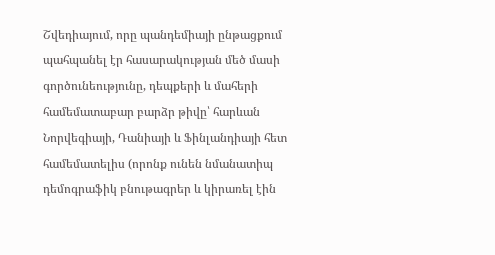Շվեդիայում, որը պանդեմիայի ընթացքում պահպանել էր հասարակության մեծ մասի գործունեությունը, դեպքերի և մահերի համեմատաբար բարձր թիվը՝ հարևան Նորվեգիայի, Դանիայի և Ֆինլանդիայի հետ համեմատելիս (որոնք ունեն նմանատիպ դեմոգրաֆիկ բնութագրեր և կիրառել էին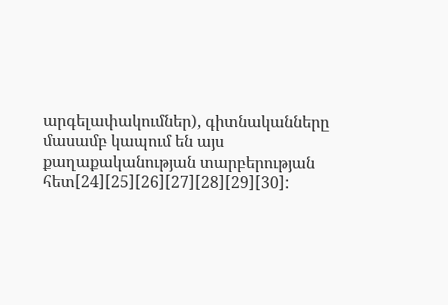արգելափակումներ), գիտնականները մասամբ կապում են այս քաղաքականության տարբերության հետ[24][25][26][27][28][29][30]: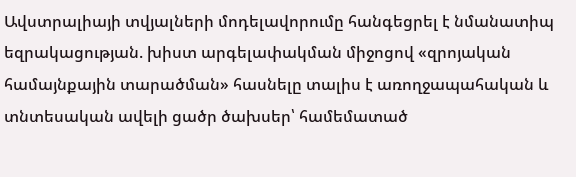Ավստրալիայի տվյալների մոդելավորումը հանգեցրել է նմանատիպ եզրակացության. խիստ արգելափակման միջոցով «զրոյական համայնքային տարածման» հասնելը տալիս է առողջապահական և տնտեսական ավելի ցածր ծախսեր՝ համեմատած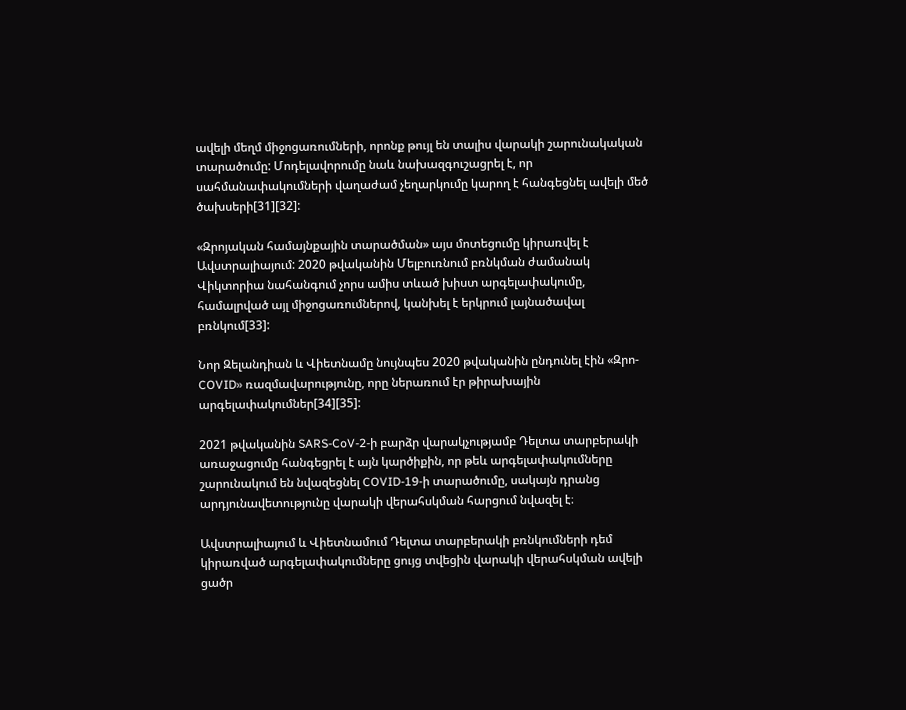ավելի մեղմ միջոցառումների, որոնք թույլ են տալիս վարակի շարունակական տարածումը: Մոդելավորումը նաև նախազգուշացրել է, որ սահմանափակումների վաղաժամ չեղարկումը կարող է հանգեցնել ավելի մեծ ծախսերի[31][32]:

«Զրոյական համայնքային տարածման» այս մոտեցումը կիրառվել է Ավստրալիայում: 2020 թվականին Մելբուռնում բռնկման ժամանակ Վիկտորիա նահանգում չորս ամիս տևած խիստ արգելափակումը, համալրված այլ միջոցառումներով, կանխել է երկրում լայնածավալ բռնկում[33]:

Նոր Զելանդիան և Վիետնամը նույնպես 2020 թվականին ընդունել էին «Զրո-COVID» ռազմավարությունը, որը ներառում էր թիրախային արգելափակումներ[34][35]:

2021 թվականին SARS-CoV-2-ի բարձր վարակչությամբ Դելտա տարբերակի առաջացումը հանգեցրել է այն կարծիքին, որ թեև արգելափակումները շարունակում են նվազեցնել COVID-19-ի տարածումը, սակայն դրանց արդյունավետությունը վարակի վերահսկման հարցում նվազել է։

Ավստրալիայում և Վիետնամում Դելտա տարբերակի բռնկումների դեմ կիրառված արգելափակումները ցույց տվեցին վարակի վերահսկման ավելի ցածր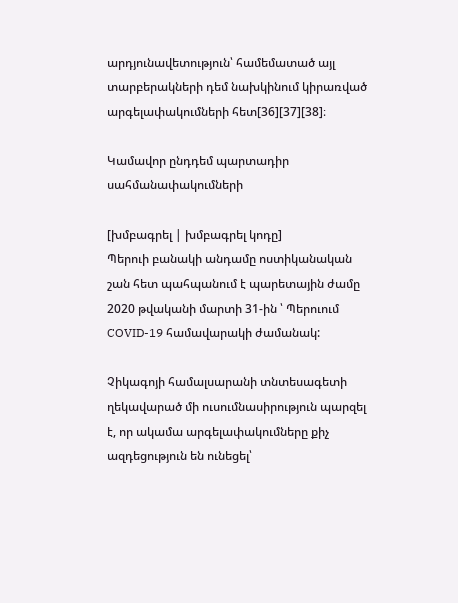արդյունավետություն՝ համեմատած այլ տարբերակների դեմ նախկինում կիրառված արգելափակումների հետ[36][37][38]։

Կամավոր ընդդեմ պարտադիր սահմանափակումների

[խմբագրել | խմբագրել կոդը]
Պերուի բանակի անդամը ոստիկանական շան հետ պահպանում է պարետային ժամը 2020 թվականի մարտի 31-ին ՝ Պերուում COVID-19 համավարակի ժամանակ:

Չիկագոյի համալսարանի տնտեսագետի ղեկավարած մի ուսումնասիրություն պարզել է, որ ակամա արգելափակումները քիչ ազդեցություն են ունեցել՝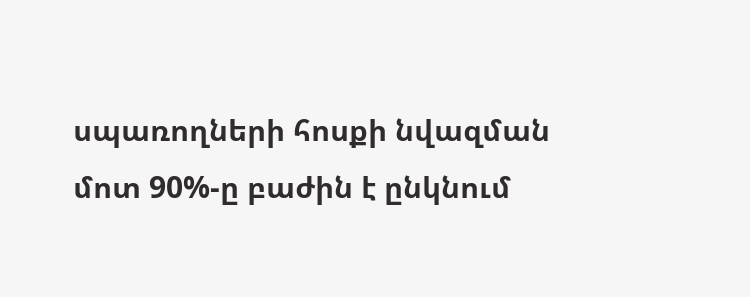սպառողների հոսքի նվազման մոտ 90%-ը բաժին է ընկնում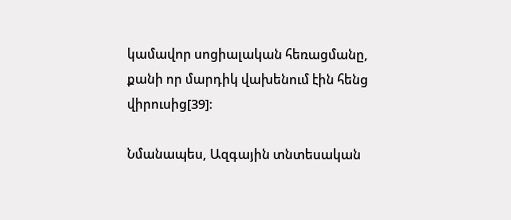կամավոր սոցիալական հեռացմանը, քանի որ մարդիկ վախենում էին հենց վիրուսից[39]:

Նմանապես, Ազգային տնտեսական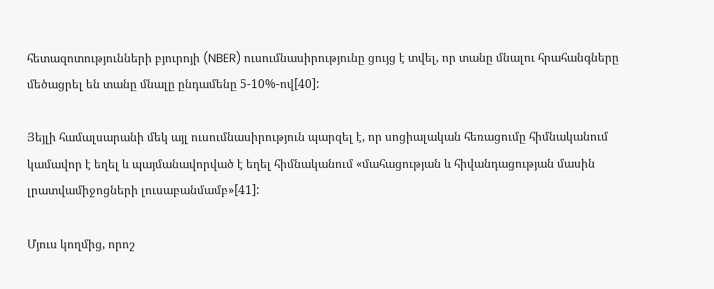հետազոտությունների բյուրոյի (NBER) ուսումնասիրությունը ցույց է տվել, որ տանը մնալու հրահանգները մեծացրել են տանը մնալը ընդամենը 5-10%-ով[40]:

Յեյլի համալսարանի մեկ այլ ուսումնասիրություն պարզել է, որ սոցիալական հեռացումը հիմնականում կամավոր է եղել և պայմանավորված է եղել հիմնականում «մահացության և հիվանդացության մասին լրատվամիջոցների լուսաբանմամբ»[41]:

Մյուս կողմից, որոշ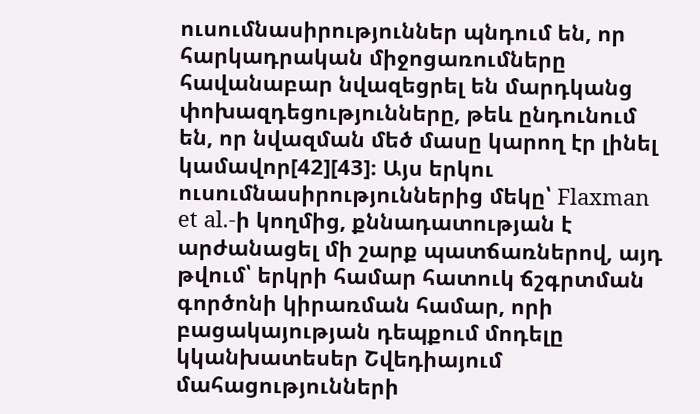ուսումնասիրություններ պնդում են, որ հարկադրական միջոցառումները հավանաբար նվազեցրել են մարդկանց փոխազդեցությունները, թեև ընդունում են, որ նվազման մեծ մասը կարող էր լինել կամավոր[42][43]։ Այս երկու ուսումնասիրություններից մեկը՝ Flaxman et al.-ի կողմից, քննադատության է արժանացել մի շարք պատճառներով, այդ թվում՝ երկրի համար հատուկ ճշգրտման գործոնի կիրառման համար, որի բացակայության դեպքում մոդելը կկանխատեսեր Շվեդիայում մահացությունների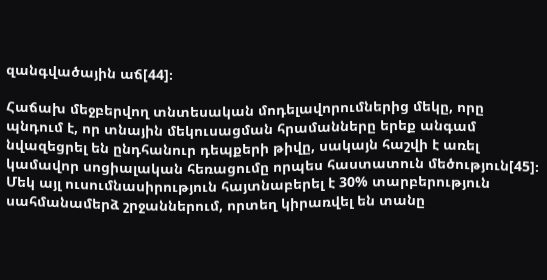զանգվածային աճ[44]։

Հաճախ մեջբերվող տնտեսական մոդելավորումներից մեկը, որը պնդում է, որ տնային մեկուսացման հրամանները երեք անգամ նվազեցրել են ընդհանուր դեպքերի թիվը, սակայն հաշվի է առել կամավոր սոցիալական հեռացումը որպես հաստատուն մեծություն[45]։ Մեկ այլ ուսումնասիրություն հայտնաբերել է 30% տարբերություն սահմանամերձ շրջաններում, որտեղ կիրառվել են տանը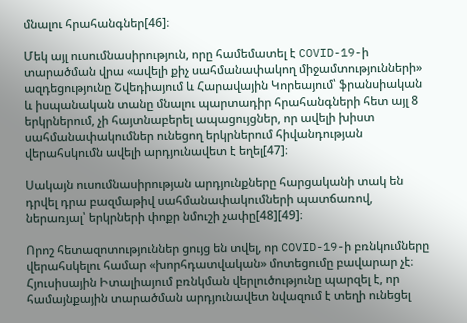մնալու հրահանգներ[46]։

Մեկ այլ ուսումնասիրություն, որը համեմատել է COVID-19-ի տարածման վրա «ավելի քիչ սահմանափակող միջամտությունների» ազդեցությունը Շվեդիայում և Հարավային Կորեայում՝ ֆրանսիական և իսպանական տանը մնալու պարտադիր հրահանգների հետ այլ 8 երկրներում, չի հայտնաբերել ապացույցներ, որ ավելի խիստ սահմանափակումներ ունեցող երկրներում հիվանդության վերահսկումն ավելի արդյունավետ է եղել[47]։

Սակայն ուսումնասիրության արդյունքները հարցականի տակ են դրվել դրա բազմաթիվ սահմանափակումների պատճառով, ներառյալ՝ երկրների փոքր նմուշի չափը[48][49]։

Որոշ հետազոտություններ ցույց են տվել, որ COVID-19-ի բռնկումները վերահսկելու համար «խորհդատվական» մոտեցումը բավարար չէ։ Հյուսիսային Իտալիայում բռնկման վերլուծությունը պարզել է, որ համայնքային տարածման արդյունավետ նվազում է տեղի ունեցել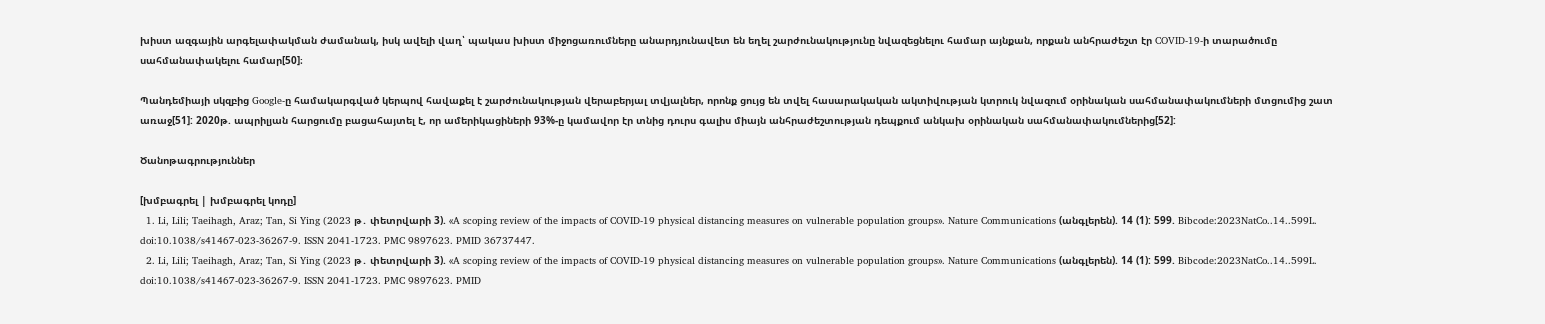խիստ ազգային արգելափակման ժամանակ, իսկ ավելի վաղ՝ պակաս խիստ միջոցառումները անարդյունավետ են եղել շարժունակությունը նվազեցնելու համար այնքան, որքան անհրաժեշտ էր COVID-19-ի տարածումը սահմանափակելու համար[50]։

Պանդեմիայի սկզբից Google-ը համակարգված կերպով հավաքել է շարժունակության վերաբերյալ տվյալներ, որոնք ցույց են տվել հասարակական ակտիվության կտրուկ նվազում օրինական սահմանափակումների մտցումից շատ առաջ[51]: 2020թ. ապրիլյան հարցումը բացահայտել է, որ ամերիկացիների 93%-ը կամավոր էր տնից դուրս գալիս միայն անհրաժեշտության դեպքում անկախ օրինական սահմանափակումներից[52]:

Ծանոթագրություններ

[խմբագրել | խմբագրել կոդը]
  1. Li, Lili; Taeihagh, Araz; Tan, Si Ying (2023 թ․ փետրվարի 3). «A scoping review of the impacts of COVID-19 physical distancing measures on vulnerable population groups». Nature Communications (անգլերեն). 14 (1): 599. Bibcode:2023NatCo..14..599L. doi:10.1038/s41467-023-36267-9. ISSN 2041-1723. PMC 9897623. PMID 36737447.
  2. Li, Lili; Taeihagh, Araz; Tan, Si Ying (2023 թ․ փետրվարի 3). «A scoping review of the impacts of COVID-19 physical distancing measures on vulnerable population groups». Nature Communications (անգլերեն). 14 (1): 599. Bibcode:2023NatCo..14..599L. doi:10.1038/s41467-023-36267-9. ISSN 2041-1723. PMC 9897623. PMID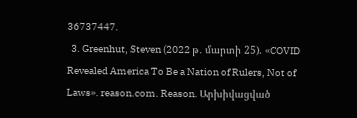36737447.
  3. Greenhut, Steven (2022 թ․ մարտի 25). «COVID Revealed America To Be a Nation of Rulers, Not of Laws». reason.com. Reason. Արխիվացված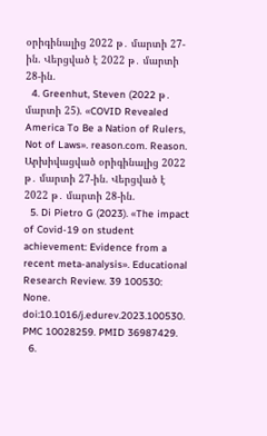օրիգինալից 2022 թ․ մարտի 27-ին. Վերցված է 2022 թ․ մարտի 28-ին.
  4. Greenhut, Steven (2022 թ․ մարտի 25). «COVID Revealed America To Be a Nation of Rulers, Not of Laws». reason.com. Reason. Արխիվացված օրիգինալից 2022 թ․ մարտի 27-ին. Վերցված է 2022 թ․ մարտի 28-ին.
  5. Di Pietro G (2023). «The impact of Covid-19 on student achievement: Evidence from a recent meta-analysis». Educational Research Review. 39 100530: None. doi:10.1016/j.edurev.2023.100530. PMC 10028259. PMID 36987429.
  6.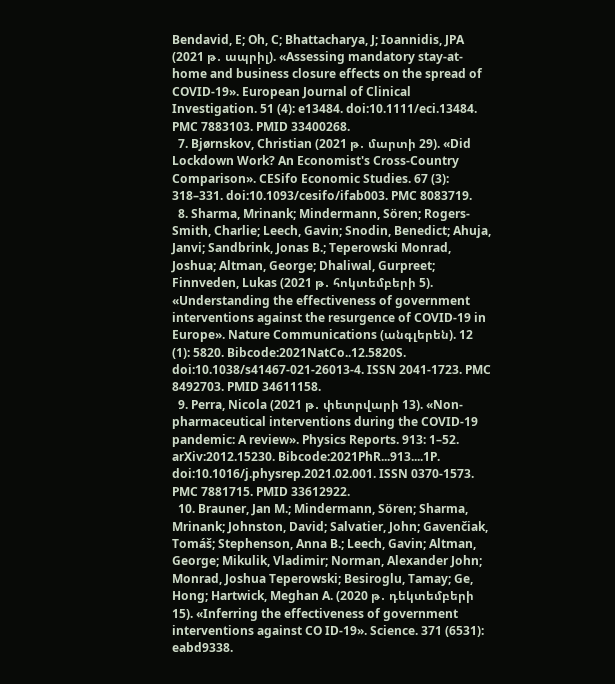Bendavid, E; Oh, C; Bhattacharya, J; Ioannidis, JPA (2021 թ․ ապրիլ). «Assessing mandatory stay-at-home and business closure effects on the spread of COVID-19». European Journal of Clinical Investigation. 51 (4): e13484. doi:10.1111/eci.13484. PMC 7883103. PMID 33400268.
  7. Bjørnskov, Christian (2021 թ․ մարտի 29). «Did Lockdown Work? An Economist's Cross-Country Comparison». CESifo Economic Studies. 67 (3): 318–331. doi:10.1093/cesifo/ifab003. PMC 8083719.
  8. Sharma, Mrinank; Mindermann, Sören; Rogers-Smith, Charlie; Leech, Gavin; Snodin, Benedict; Ahuja, Janvi; Sandbrink, Jonas B.; Teperowski Monrad, Joshua; Altman, George; Dhaliwal, Gurpreet; Finnveden, Lukas (2021 թ․ հոկտեմբերի 5). «Understanding the effectiveness of government interventions against the resurgence of COVID-19 in Europe». Nature Communications (անգլերեն). 12 (1): 5820. Bibcode:2021NatCo..12.5820S. doi:10.1038/s41467-021-26013-4. ISSN 2041-1723. PMC 8492703. PMID 34611158.
  9. Perra, Nicola (2021 թ․ փետրվարի 13). «Non-pharmaceutical interventions during the COVID-19 pandemic: A review». Physics Reports. 913: 1–52. arXiv:2012.15230. Bibcode:2021PhR...913....1P. doi:10.1016/j.physrep.2021.02.001. ISSN 0370-1573. PMC 7881715. PMID 33612922.
  10. Brauner, Jan M.; Mindermann, Sören; Sharma, Mrinank; Johnston, David; Salvatier, John; Gavenčiak, Tomáš; Stephenson, Anna B.; Leech, Gavin; Altman, George; Mikulik, Vladimir; Norman, Alexander John; Monrad, Joshua Teperowski; Besiroglu, Tamay; Ge, Hong; Hartwick, Meghan A. (2020 թ․ դեկտեմբերի 15). «Inferring the effectiveness of government interventions against CO ID-19». Science. 371 (6531): eabd9338.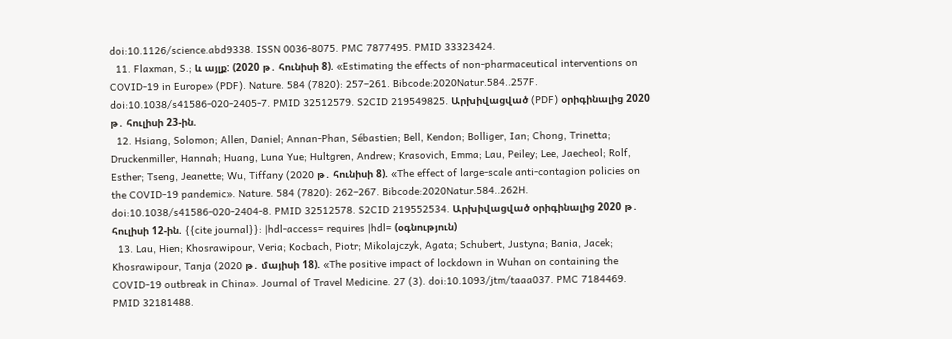doi:10.1126/science.abd9338. ISSN 0036-8075. PMC 7877495. PMID 33323424.
  11. Flaxman, S.; և այլք: (2020 թ․ հունիսի 8). «Estimating the effects of non-pharmaceutical interventions on COVID-19 in Europe» (PDF). Nature. 584 (7820): 257–261. Bibcode:2020Natur.584..257F. doi:10.1038/s41586-020-2405-7. PMID 32512579. S2CID 219549825. Արխիվացված (PDF) օրիգինալից 2020 թ․ հուլիսի 23-ին.
  12. Hsiang, Solomon; Allen, Daniel; Annan-Phan, Sébastien; Bell, Kendon; Bolliger, Ian; Chong, Trinetta; Druckenmiller, Hannah; Huang, Luna Yue; Hultgren, Andrew; Krasovich, Emma; Lau, Peiley; Lee, Jaecheol; Rolf, Esther; Tseng, Jeanette; Wu, Tiffany (2020 թ․ հունիսի 8). «The effect of large-scale anti-contagion policies on the COVID-19 pandemic». Nature. 584 (7820): 262–267. Bibcode:2020Natur.584..262H. doi:10.1038/s41586-020-2404-8. PMID 32512578. S2CID 219552534. Արխիվացված օրիգինալից 2020 թ․ հուլիսի 12-ին. {{cite journal}}: |hdl-access= requires |hdl= (օգնություն)
  13. Lau, Hien; Khosrawipour, Veria; Kocbach, Piotr; Mikolajczyk, Agata; Schubert, Justyna; Bania, Jacek; Khosrawipour, Tanja (2020 թ․ մայիսի 18). «The positive impact of lockdown in Wuhan on containing the COVID-19 outbreak in China». Journal of Travel Medicine. 27 (3). doi:10.1093/jtm/taaa037. PMC 7184469. PMID 32181488.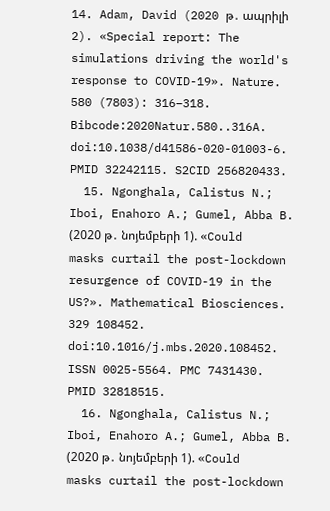14. Adam, David (2020 թ․ ապրիլի 2). «Special report: The simulations driving the world's response to COVID-19». Nature. 580 (7803): 316–318. Bibcode:2020Natur.580..316A. doi:10.1038/d41586-020-01003-6. PMID 32242115. S2CID 256820433.
  15. Ngonghala, Calistus N.; Iboi, Enahoro A.; Gumel, Abba B. (2020 թ․ նոյեմբերի 1). «Could masks curtail the post-lockdown resurgence of COVID-19 in the US?». Mathematical Biosciences. 329 108452. doi:10.1016/j.mbs.2020.108452. ISSN 0025-5564. PMC 7431430. PMID 32818515.
  16. Ngonghala, Calistus N.; Iboi, Enahoro A.; Gumel, Abba B. (2020 թ․ նոյեմբերի 1). «Could masks curtail the post-lockdown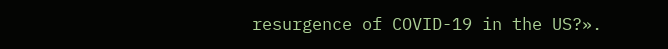resurgence of COVID-19 in the US?».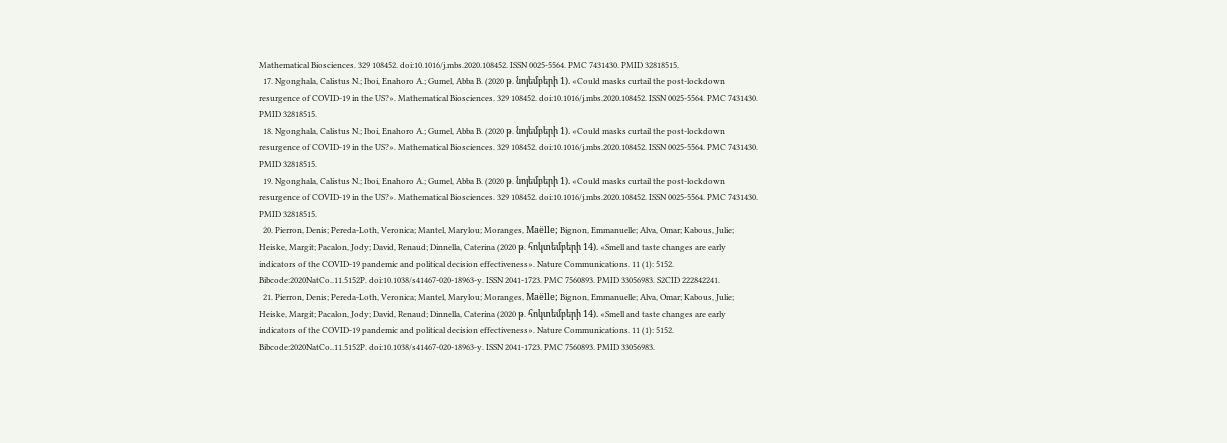Mathematical Biosciences. 329 108452. doi:10.1016/j.mbs.2020.108452. ISSN 0025-5564. PMC 7431430. PMID 32818515.
  17. Ngonghala, Calistus N.; Iboi, Enahoro A.; Gumel, Abba B. (2020 թ․ նոյեմբերի 1). «Could masks curtail the post-lockdown resurgence of COVID-19 in the US?». Mathematical Biosciences. 329 108452. doi:10.1016/j.mbs.2020.108452. ISSN 0025-5564. PMC 7431430. PMID 32818515.
  18. Ngonghala, Calistus N.; Iboi, Enahoro A.; Gumel, Abba B. (2020 թ․ նոյեմբերի 1). «Could masks curtail the post-lockdown resurgence of COVID-19 in the US?». Mathematical Biosciences. 329 108452. doi:10.1016/j.mbs.2020.108452. ISSN 0025-5564. PMC 7431430. PMID 32818515.
  19. Ngonghala, Calistus N.; Iboi, Enahoro A.; Gumel, Abba B. (2020 թ․ նոյեմբերի 1). «Could masks curtail the post-lockdown resurgence of COVID-19 in the US?». Mathematical Biosciences. 329 108452. doi:10.1016/j.mbs.2020.108452. ISSN 0025-5564. PMC 7431430. PMID 32818515.
  20. Pierron, Denis; Pereda-Loth, Veronica; Mantel, Marylou; Moranges, Maëlle; Bignon, Emmanuelle; Alva, Omar; Kabous, Julie; Heiske, Margit; Pacalon, Jody; David, Renaud; Dinnella, Caterina (2020 թ․ հոկտեմբերի 14). «Smell and taste changes are early indicators of the COVID-19 pandemic and political decision effectiveness». Nature Communications. 11 (1): 5152. Bibcode:2020NatCo..11.5152P. doi:10.1038/s41467-020-18963-y. ISSN 2041-1723. PMC 7560893. PMID 33056983. S2CID 222842241.
  21. Pierron, Denis; Pereda-Loth, Veronica; Mantel, Marylou; Moranges, Maëlle; Bignon, Emmanuelle; Alva, Omar; Kabous, Julie; Heiske, Margit; Pacalon, Jody; David, Renaud; Dinnella, Caterina (2020 թ․ հոկտեմբերի 14). «Smell and taste changes are early indicators of the COVID-19 pandemic and political decision effectiveness». Nature Communications. 11 (1): 5152. Bibcode:2020NatCo..11.5152P. doi:10.1038/s41467-020-18963-y. ISSN 2041-1723. PMC 7560893. PMID 33056983.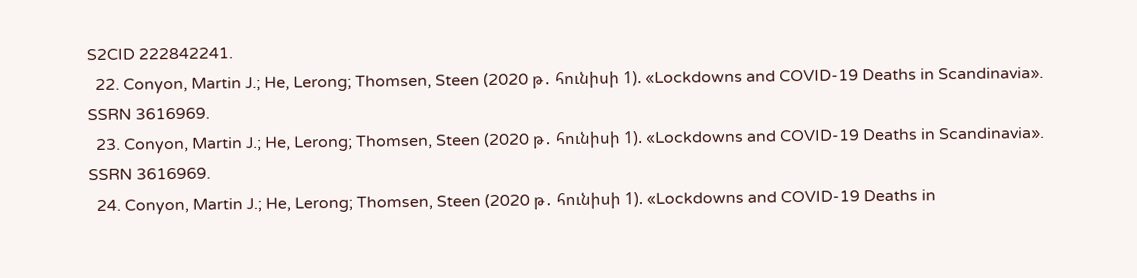S2CID 222842241.
  22. Conyon, Martin J.; He, Lerong; Thomsen, Steen (2020 թ․ հունիսի 1). «Lockdowns and COVID-19 Deaths in Scandinavia». SSRN 3616969.
  23. Conyon, Martin J.; He, Lerong; Thomsen, Steen (2020 թ․ հունիսի 1). «Lockdowns and COVID-19 Deaths in Scandinavia». SSRN 3616969.
  24. Conyon, Martin J.; He, Lerong; Thomsen, Steen (2020 թ․ հունիսի 1). «Lockdowns and COVID-19 Deaths in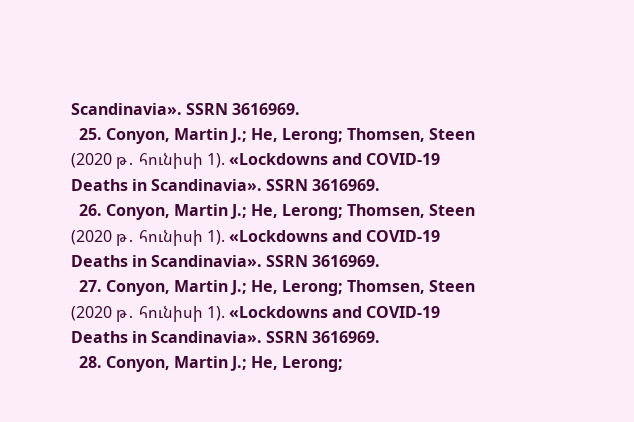Scandinavia». SSRN 3616969.
  25. Conyon, Martin J.; He, Lerong; Thomsen, Steen (2020 թ․ հունիսի 1). «Lockdowns and COVID-19 Deaths in Scandinavia». SSRN 3616969.
  26. Conyon, Martin J.; He, Lerong; Thomsen, Steen (2020 թ․ հունիսի 1). «Lockdowns and COVID-19 Deaths in Scandinavia». SSRN 3616969.
  27. Conyon, Martin J.; He, Lerong; Thomsen, Steen (2020 թ․ հունիսի 1). «Lockdowns and COVID-19 Deaths in Scandinavia». SSRN 3616969.
  28. Conyon, Martin J.; He, Lerong;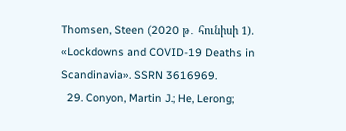Thomsen, Steen (2020 թ․ հունիսի 1). «Lockdowns and COVID-19 Deaths in Scandinavia». SSRN 3616969.
  29. Conyon, Martin J.; He, Lerong;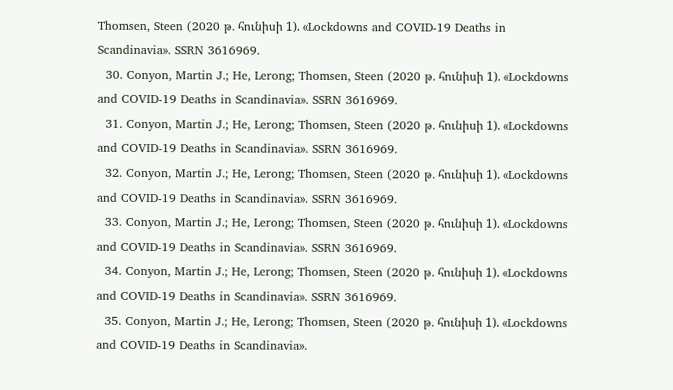Thomsen, Steen (2020 թ․ հունիսի 1). «Lockdowns and COVID-19 Deaths in Scandinavia». SSRN 3616969.
  30. Conyon, Martin J.; He, Lerong; Thomsen, Steen (2020 թ․ հունիսի 1). «Lockdowns and COVID-19 Deaths in Scandinavia». SSRN 3616969.
  31. Conyon, Martin J.; He, Lerong; Thomsen, Steen (2020 թ․ հունիսի 1). «Lockdowns and COVID-19 Deaths in Scandinavia». SSRN 3616969.
  32. Conyon, Martin J.; He, Lerong; Thomsen, Steen (2020 թ․ հունիսի 1). «Lockdowns and COVID-19 Deaths in Scandinavia». SSRN 3616969.
  33. Conyon, Martin J.; He, Lerong; Thomsen, Steen (2020 թ․ հունիսի 1). «Lockdowns and COVID-19 Deaths in Scandinavia». SSRN 3616969.
  34. Conyon, Martin J.; He, Lerong; Thomsen, Steen (2020 թ․ հունիսի 1). «Lockdowns and COVID-19 Deaths in Scandinavia». SSRN 3616969.
  35. Conyon, Martin J.; He, Lerong; Thomsen, Steen (2020 թ․ հունիսի 1). «Lockdowns and COVID-19 Deaths in Scandinavia».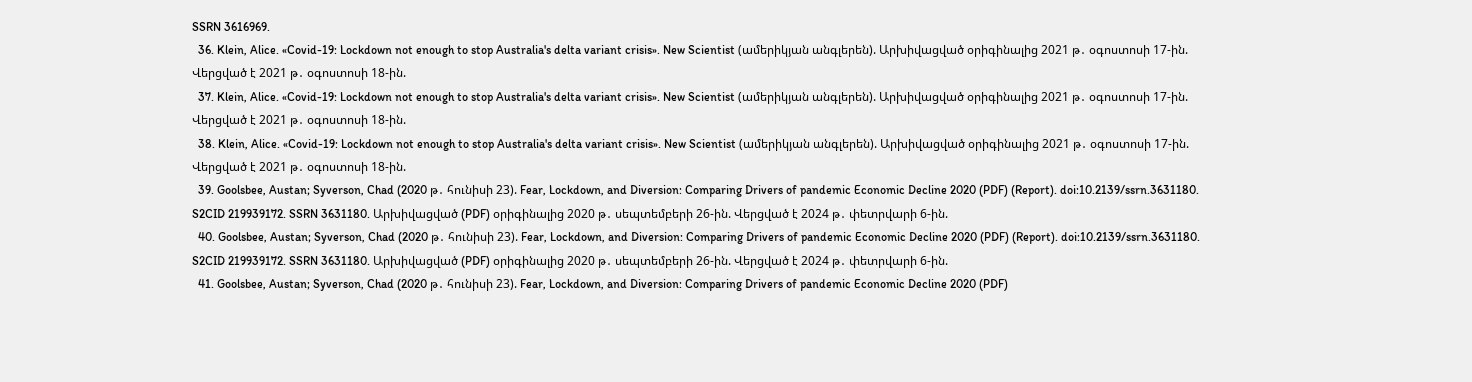SSRN 3616969.
  36. Klein, Alice. «Covid-19: Lockdown not enough to stop Australia's delta variant crisis». New Scientist (ամերիկյան անգլերեն). Արխիվացված օրիգինալից 2021 թ․ օգոստոսի 17-ին. Վերցված է 2021 թ․ օգոստոսի 18-ին.
  37. Klein, Alice. «Covid-19: Lockdown not enough to stop Australia's delta variant crisis». New Scientist (ամերիկյան անգլերեն). Արխիվացված օրիգինալից 2021 թ․ օգոստոսի 17-ին. Վերցված է 2021 թ․ օգոստոսի 18-ին.
  38. Klein, Alice. «Covid-19: Lockdown not enough to stop Australia's delta variant crisis». New Scientist (ամերիկյան անգլերեն). Արխիվացված օրիգինալից 2021 թ․ օգոստոսի 17-ին. Վերցված է 2021 թ․ օգոստոսի 18-ին.
  39. Goolsbee, Austan; Syverson, Chad (2020 թ․ հունիսի 23). Fear, Lockdown, and Diversion: Comparing Drivers of pandemic Economic Decline 2020 (PDF) (Report). doi:10.2139/ssrn.3631180. S2CID 219939172. SSRN 3631180. Արխիվացված (PDF) օրիգինալից 2020 թ․ սեպտեմբերի 26-ին. Վերցված է 2024 թ․ փետրվարի 6-ին.
  40. Goolsbee, Austan; Syverson, Chad (2020 թ․ հունիսի 23). Fear, Lockdown, and Diversion: Comparing Drivers of pandemic Economic Decline 2020 (PDF) (Report). doi:10.2139/ssrn.3631180. S2CID 219939172. SSRN 3631180. Արխիվացված (PDF) օրիգինալից 2020 թ․ սեպտեմբերի 26-ին. Վերցված է 2024 թ․ փետրվարի 6-ին.
  41. Goolsbee, Austan; Syverson, Chad (2020 թ․ հունիսի 23). Fear, Lockdown, and Diversion: Comparing Drivers of pandemic Economic Decline 2020 (PDF)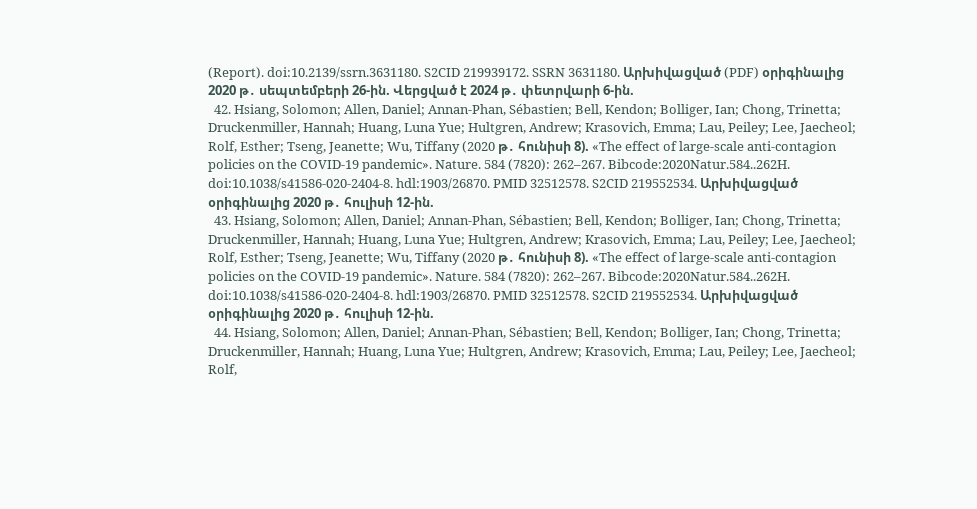(Report). doi:10.2139/ssrn.3631180. S2CID 219939172. SSRN 3631180. Արխիվացված (PDF) օրիգինալից 2020 թ․ սեպտեմբերի 26-ին. Վերցված է 2024 թ․ փետրվարի 6-ին.
  42. Hsiang, Solomon; Allen, Daniel; Annan-Phan, Sébastien; Bell, Kendon; Bolliger, Ian; Chong, Trinetta; Druckenmiller, Hannah; Huang, Luna Yue; Hultgren, Andrew; Krasovich, Emma; Lau, Peiley; Lee, Jaecheol; Rolf, Esther; Tseng, Jeanette; Wu, Tiffany (2020 թ․ հունիսի 8). «The effect of large-scale anti-contagion policies on the COVID-19 pandemic». Nature. 584 (7820): 262–267. Bibcode:2020Natur.584..262H. doi:10.1038/s41586-020-2404-8. hdl:1903/26870. PMID 32512578. S2CID 219552534. Արխիվացված օրիգինալից 2020 թ․ հուլիսի 12-ին.
  43. Hsiang, Solomon; Allen, Daniel; Annan-Phan, Sébastien; Bell, Kendon; Bolliger, Ian; Chong, Trinetta; Druckenmiller, Hannah; Huang, Luna Yue; Hultgren, Andrew; Krasovich, Emma; Lau, Peiley; Lee, Jaecheol; Rolf, Esther; Tseng, Jeanette; Wu, Tiffany (2020 թ․ հունիսի 8). «The effect of large-scale anti-contagion policies on the COVID-19 pandemic». Nature. 584 (7820): 262–267. Bibcode:2020Natur.584..262H. doi:10.1038/s41586-020-2404-8. hdl:1903/26870. PMID 32512578. S2CID 219552534. Արխիվացված օրիգինալից 2020 թ․ հուլիսի 12-ին.
  44. Hsiang, Solomon; Allen, Daniel; Annan-Phan, Sébastien; Bell, Kendon; Bolliger, Ian; Chong, Trinetta; Druckenmiller, Hannah; Huang, Luna Yue; Hultgren, Andrew; Krasovich, Emma; Lau, Peiley; Lee, Jaecheol; Rolf,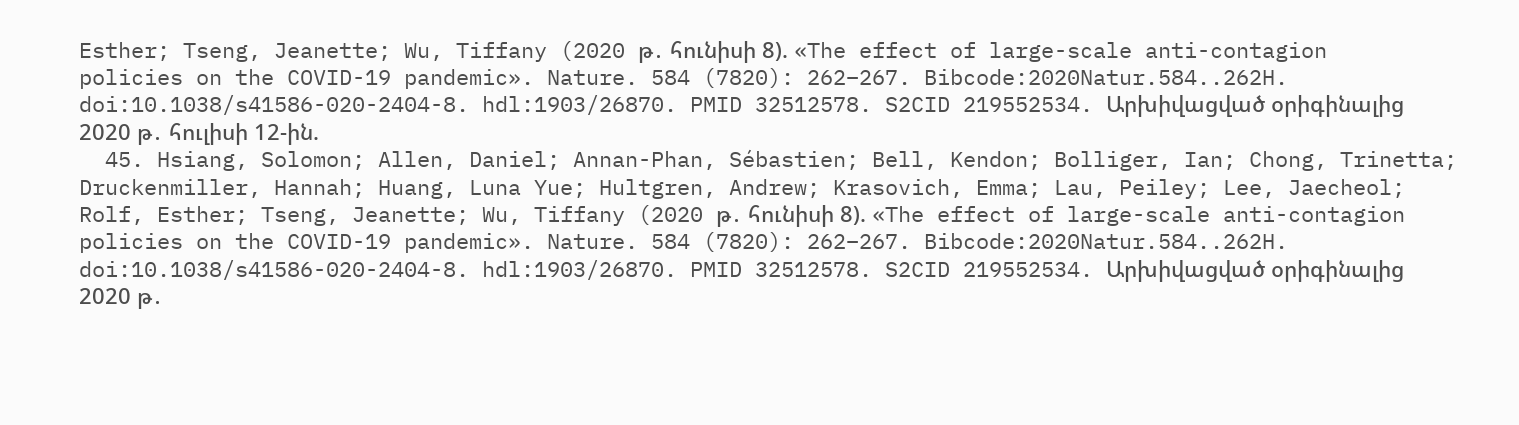Esther; Tseng, Jeanette; Wu, Tiffany (2020 թ․ հունիսի 8). «The effect of large-scale anti-contagion policies on the COVID-19 pandemic». Nature. 584 (7820): 262–267. Bibcode:2020Natur.584..262H. doi:10.1038/s41586-020-2404-8. hdl:1903/26870. PMID 32512578. S2CID 219552534. Արխիվացված օրիգինալից 2020 թ․ հուլիսի 12-ին.
  45. Hsiang, Solomon; Allen, Daniel; Annan-Phan, Sébastien; Bell, Kendon; Bolliger, Ian; Chong, Trinetta; Druckenmiller, Hannah; Huang, Luna Yue; Hultgren, Andrew; Krasovich, Emma; Lau, Peiley; Lee, Jaecheol; Rolf, Esther; Tseng, Jeanette; Wu, Tiffany (2020 թ․ հունիսի 8). «The effect of large-scale anti-contagion policies on the COVID-19 pandemic». Nature. 584 (7820): 262–267. Bibcode:2020Natur.584..262H. doi:10.1038/s41586-020-2404-8. hdl:1903/26870. PMID 32512578. S2CID 219552534. Արխիվացված օրիգինալից 2020 թ․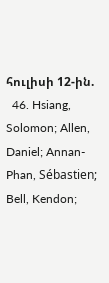հուլիսի 12-ին.
  46. Hsiang, Solomon; Allen, Daniel; Annan-Phan, Sébastien; Bell, Kendon;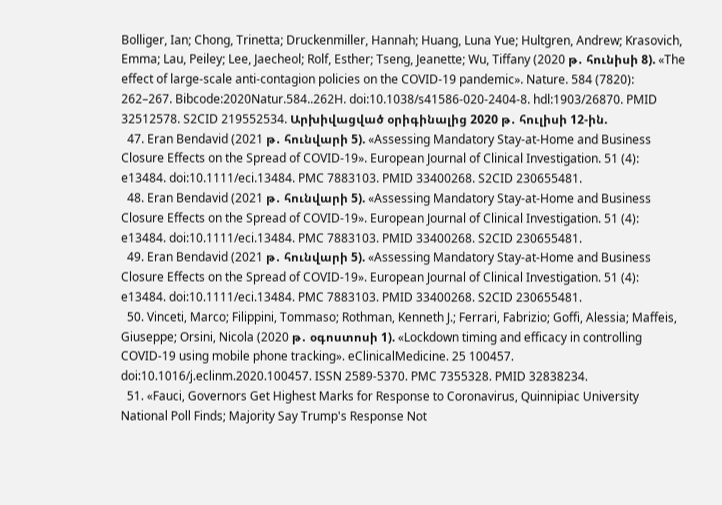Bolliger, Ian; Chong, Trinetta; Druckenmiller, Hannah; Huang, Luna Yue; Hultgren, Andrew; Krasovich, Emma; Lau, Peiley; Lee, Jaecheol; Rolf, Esther; Tseng, Jeanette; Wu, Tiffany (2020 թ․ հունիսի 8). «The effect of large-scale anti-contagion policies on the COVID-19 pandemic». Nature. 584 (7820): 262–267. Bibcode:2020Natur.584..262H. doi:10.1038/s41586-020-2404-8. hdl:1903/26870. PMID 32512578. S2CID 219552534. Արխիվացված օրիգինալից 2020 թ․ հուլիսի 12-ին.
  47. Eran Bendavid (2021 թ․ հունվարի 5). «Assessing Mandatory Stay-at-Home and Business Closure Effects on the Spread of COVID-19». European Journal of Clinical Investigation. 51 (4): e13484. doi:10.1111/eci.13484. PMC 7883103. PMID 33400268. S2CID 230655481.
  48. Eran Bendavid (2021 թ․ հունվարի 5). «Assessing Mandatory Stay-at-Home and Business Closure Effects on the Spread of COVID-19». European Journal of Clinical Investigation. 51 (4): e13484. doi:10.1111/eci.13484. PMC 7883103. PMID 33400268. S2CID 230655481.
  49. Eran Bendavid (2021 թ․ հունվարի 5). «Assessing Mandatory Stay-at-Home and Business Closure Effects on the Spread of COVID-19». European Journal of Clinical Investigation. 51 (4): e13484. doi:10.1111/eci.13484. PMC 7883103. PMID 33400268. S2CID 230655481.
  50. Vinceti, Marco; Filippini, Tommaso; Rothman, Kenneth J.; Ferrari, Fabrizio; Goffi, Alessia; Maffeis, Giuseppe; Orsini, Nicola (2020 թ․ օգոստոսի 1). «Lockdown timing and efficacy in controlling COVID-19 using mobile phone tracking». eClinicalMedicine. 25 100457. doi:10.1016/j.eclinm.2020.100457. ISSN 2589-5370. PMC 7355328. PMID 32838234.
  51. «Fauci, Governors Get Highest Marks for Response to Coronavirus, Quinnipiac University National Poll Finds; Majority Say Trump's Response Not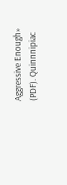Aggressive Enough» (PDF). Quinnnipiac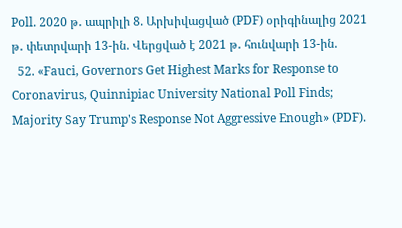Poll. 2020 թ․ ապրիլի 8. Արխիվացված (PDF) օրիգինալից 2021 թ․ փետրվարի 13-ին. Վերցված է 2021 թ․ հունվարի 13-ին.
  52. «Fauci, Governors Get Highest Marks for Response to Coronavirus, Quinnipiac University National Poll Finds; Majority Say Trump's Response Not Aggressive Enough» (PDF).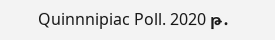Quinnnipiac Poll. 2020 թ․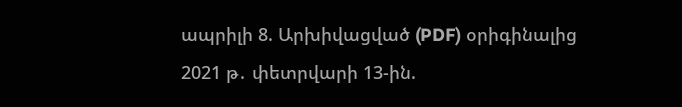ապրիլի 8. Արխիվացված (PDF) օրիգինալից 2021 թ․ փետրվարի 13-ին.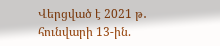Վերցված է 2021 թ․ հունվարի 13-ին.